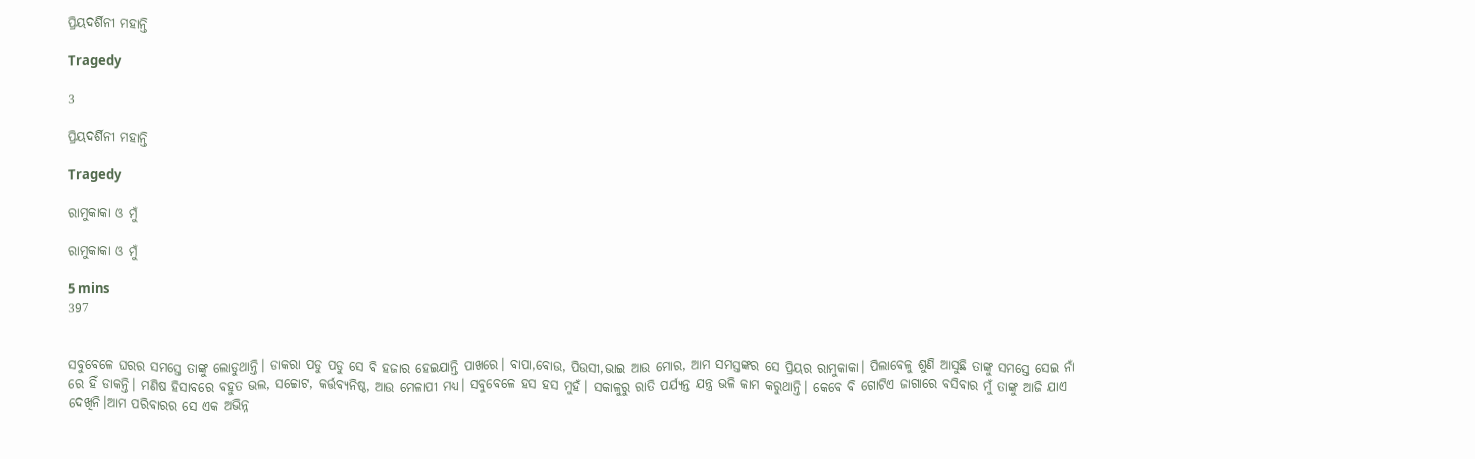ପ୍ରିୟଦର୍ଶିନୀ ମହାନ୍ତି

Tragedy

3

ପ୍ରିୟଦର୍ଶିନୀ ମହାନ୍ତି

Tragedy

ରାମୁକାକା ଓ ମୁଁ

ରାମୁକାକା ଓ ମୁଁ

5 mins
397


ସବୁବେଳେ ଘରର ସମସ୍ତେ ତାଙ୍କୁ ଲୋଡୁଥାନ୍ତି। ଡାକରା ପଡୁ ପଡୁ ସେ ବି ହଜାର ହେଇଯାନ୍ତି ପାଖରେ। ବାପା,ବୋଉ, ପିଉସୀ,ଭାଇ ଆଉ ମୋର, ଆମ ସମସ୍ତଙ୍କର ସେ ପ୍ରିୟର ରାମୁକାକା। ପିଲାବେଳୁ ଶୁଣି ଆସୁଛି ତାଙ୍କୁ ସମସ୍ତେ ସେଇ ନାଁ ରେ ହିଁ ଡାକନ୍ତି। ମଣିଷ ହିସାବରେ ବହୁତ ଭଲ, ସଚ୍ଚୋଟ, କର୍ତ୍ତବ୍ୟନିଷ୍ଠ, ଆଉ ମେଳାପୀ ମଧ୍ୟ। ସବୁବେଳେ ହସ ହସ ମୁହଁ। ସକାଳୁରୁ ରାତି ପର୍ଯ୍ୟନ୍ତ ଯନ୍ତ୍ର ଭଳି କାମ କରୁଥାନ୍ତି। କେବେ ବି ଗୋଟିଏ ଜାଗାରେ ବସିବାର ମୁଁ ତାଙ୍କୁ ଆଜି ଯାଏ ଦେଖିନି।ଆମ ପରିବାରର ସେ ଏକ ଅଭିନ୍ନ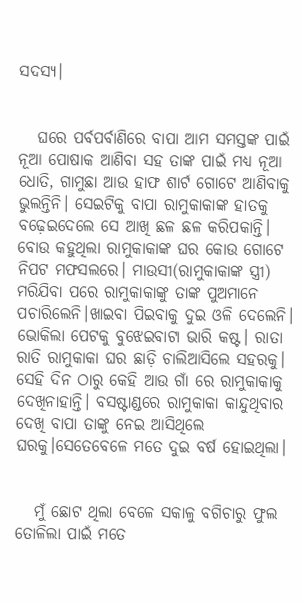ସଦସ୍ୟ।


   ଘରେ ପର୍ବପର୍ବାଣିରେ ବାପା ଆମ ସମସ୍ତଙ୍କ ପାଇଁ ନୂଆ ପୋଷାକ ଆଣିବା ସହ ତାଙ୍କ ପାଇଁ ମଧ୍ୟ ନୂଆ ଧୋତି, ଗାମୁଛା ଆଉ ହାଫ ଶାର୍ଟ ଗୋଟେ ଆଣିବାକୁ ଭୁଲନ୍ତିନି। ସେଇଟିକୁ ବାପା ରାମୁକାକାଙ୍କ ହାତକୁ ବଢ଼େଇଦେଲେ ସେ ଆଖି ଛଳ ଛଳ କରିପକାନ୍ତି। ବୋଉ କହୁଥିଲା ରାମୁକାକାଙ୍କ ଘର କୋଉ ଗୋଟେ ନିପଟ ମଫସଲରେ। ମାଉସୀ(ରାମୁକାକାଙ୍କ ସ୍ତ୍ରୀ) ମରିଯିବା ପରେ ରାମୁକାକାଙ୍କୁ ତାଙ୍କ ପୁଅମାନେ ପଚାରିଲେନି।ଖାଇବା ପିଇବାକୁ ଦୁଇ ଓଳି ଦେଲେନି। ଭୋକିଲା ପେଟକୁ ବୁଝେଇବାଟା ଭାରି କଷ୍ଟ। ରାତା ରାତି ରାମୁକାକା ଘର ଛାଡ଼ି ଚାଲିଆସିଲେ ସହରକୁ। ସେହି ଦିନ ଠାରୁ କେହି ଆଉ ଗାଁ ରେ ରାମୁକାକାକୁ ଦେଖିନାହାନ୍ତି। ବସଷ୍ଟାଣ୍ଡରେ ରାମୁକାକା କାନ୍ଦୁଥିବାର ଦେଖି ବାପା ତାଙ୍କୁ ନେଇ ଆସିଥିଲେ ଘରକୁ।ସେତେବେଳେ ମତେ ଦୁଇ ବର୍ଷ ହୋଇଥିଲା।


   ମୁଁ ଛୋଟ ଥିଲା ବେଳେ ସକାଳୁ ବଗିଚାରୁ ଫୁଲ ତୋଳିଲା ପାଇଁ ମତେ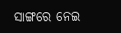ସାଙ୍ଗରେ ନେଇ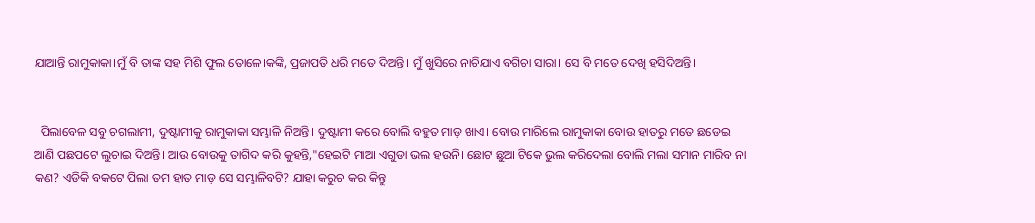ଯାଆନ୍ତି ରାମୁକାକା।ମୁଁ ବି ତାଙ୍କ ସହ ମିଶି ଫୁଲ ତୋଳେ।କଙ୍କି, ପ୍ରଜାପତି ଧରି ମତେ ଦିଅନ୍ତି। ମୁଁ ଖୁସିରେ ନାଚିଯାଏ ବଗିଚା ସାରା। ସେ ବି ମତେ ଦେଖି ହସିଦିଅନ୍ତି।


  ପିଲାବେଳ ସବୁ ଚଗଲାମୀ, ଦୁଷ୍ଟାମୀକୁ ରାମୁକାକା ସମ୍ଭାଳି ନିଅନ୍ତି। ଦୁଷ୍ଟାମୀ କରେ ବୋଲି ବହୁତ ମାଡ଼ ଖାଏ। ବୋଉ ମାରିଲେ ରାମୁକାକା ବୋଉ ହାତରୁ ମତେ ଛଡେଇ ଆଣି ପଛପଟେ ଲୁଚାଇ ଦିଅନ୍ତି। ଆଉ ବୋଉକୁ ତାଗିଦ କରି କୁହନ୍ତି,"ହେଇଟି ମାଆ ଏଗୁଡା ଭଲ ହଉନି। ଛୋଟ ଛୁଆ ଟିକେ ଭୁଲ କରିଦେଲା ବୋଲି ମଲା ସମାନ ମାରିବ ନା କଣ? ଏଡିକି ବକଟେ ପିଲା ତମ ହାତ ମାଡ଼ ସେ ସମ୍ଭାଳିବଟି? ଯାହା କରୁଚ କର କିନ୍ତୁ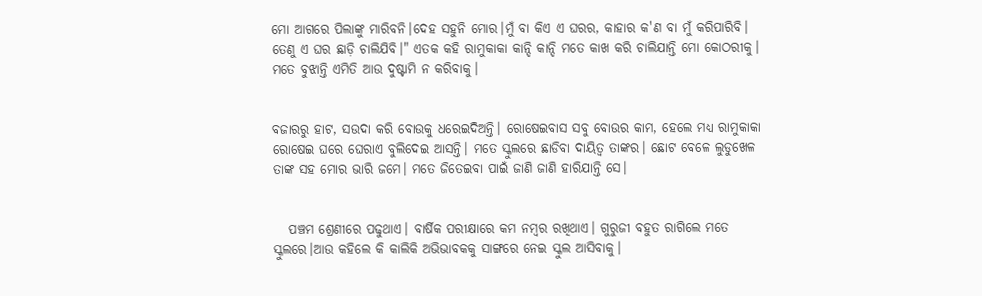ମୋ ଆଗରେ ପିଲାଙ୍କୁ ମାରିବନି।ଦେହ ସହୁନି ମୋର।ମୁଁ ବା କିଏ ଏ ଘରର, କାହାର କ'ଣ ବା ମୁଁ କରିପାରିବି। ତେଣୁ ଏ ଘର ଛାଡ଼ି ଚାଲିଯିବି।" ଏତକ କହି ରାମୁକାକା କାନ୍ଦି କାନ୍ଦି ମତେ କାଖ କରି ଚାଲିଯାନ୍ତି ମୋ କୋଠରୀକୁ। ମତେ ବୁଝାନ୍ତି ଏମିତି ଆଉ ଦୁଷ୍ଟାମି ନ କରିବାକୁ।


ବଜାରରୁ ହାଟ, ସଉଦା କରି ବୋଉକୁ ଧରେଇଦିଅନ୍ତି। ରୋଷେଇବାସ ସବୁ ବୋଉର କାମ, ହେଲେ ମଧ୍ୟ ରାମୁକାକା ରୋଷେଇ ଘରେ ଘେରାଏ ବୁଲିଦେଇ ଆସନ୍ତି। ମତେ ସ୍କୁଲରେ ଛାଡିବା ଦାୟିତ୍ୱ ତାଙ୍କର। ଛୋଟ ବେଳେ ଲୁଡୁଖେଳ ତାଙ୍କ ସହ ମୋର ଭାରି ଜମେ। ମତେ ଜିତେଇବା ପାଇଁ ଜାଣି ଜାଣି ହାରିଯାନ୍ତି ସେ।


   ପଞ୍ଚମ ଶ୍ରେଣୀରେ ପଢୁଥାଏ। ବାର୍ଷିକ ପରୀକ୍ଷାରେ କମ ନମ୍ବର ରଖିଥାଏ। ଗୁରୁଜୀ ବହୁତ ରାଗିଲେ ମତେ ସ୍କୁଲରେ।ଆଉ କହିଲେ କି କାଲିକି ଅଭିଭାବକକୁ ସାଙ୍ଗରେ ନେଇ ସ୍କୁଲ ଆସିବାକୁ।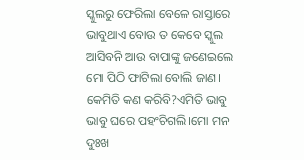ସ୍କୁଲରୁ ଫେରିଲା ବେଳେ ରାସ୍ତାରେ ଭାବୁଥାଏ ବୋଉ ତ କେବେ ସ୍କୁଲ ଆସିବନି ଆଉ ବାପାଙ୍କୁ ଜଣେଇଲେ ମୋ ପିଠି ଫାଟିଲା ବୋଲି ଜାଣ। କେମିତି କଣ କରିବି?ଏମିତି ଭାବୁ ଭାବୁ ଘରେ ପହଂଚିଗଲି।ମୋ ମନ ଦୁଃଖ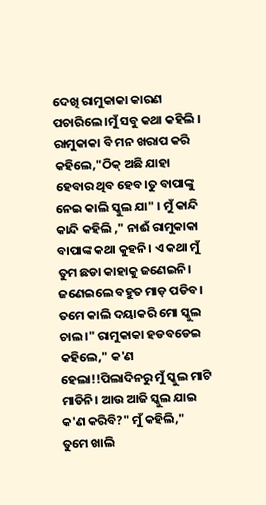ଦେଖି ରାମୁକାକା କାରଣ ପଚାରିଲେ ।ମୁଁ ସବୁ କଥା କହିଲି । ରାମୁକାକା ବି ମନ ଖରାପ କରି କହିଲେ,"ଠିକ୍ ଅଛି ଯାହା ହେବାର ଥିବ ହେବ।ତୁ ବାପାଙ୍କୁ ନେଇ କାଲି ସ୍କୁଲ ଯା" । ମୁଁ କାନ୍ଦି କାନ୍ଦି କହିଲି ," ନାଈଁ ରାମୁକାକା ବାପାଙ୍କ କଥା କୁହନି। ଏ କଥା ମୁଁ ତୁମ ଛଡା କାହାକୁ ଜଣେଇନି। ଜଣେଇଲେ ବହୁତ ମାଡ଼ ପଡିବ। ତମେ କାଲି ଦୟାକରି ମୋ ସ୍କୁଲ ଚାଲ।" ରାମୁକାକା ହଡବଡେଇ କହିଲେ," କ'ଣ ହେଲା!!ପିଲାଦିନରୁ ମୁଁ ସ୍କୁଲ ମାଟି ମାଡିନି। ଆଉ ଆଜି ସ୍କୁଲ ଯାଇ କ'ଣ କରିବି?" ମୁଁ କହିଲି," ତୁମେ ଖାଲି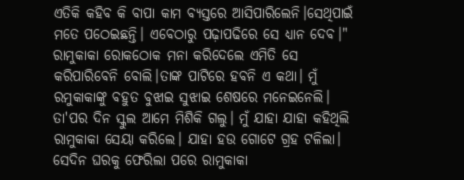ଏତିକି କହିବ କି ବାପା କାମ ବ୍ୟସ୍ତରେ ଆସିପାରିଲେନି।ସେଥିପାଇଁ ମତେ ପଠେଇଛନ୍ତି। ଏବେଠାରୁ ପଢ଼ାପଢିରେ ସେ ଧ୍ୟାନ ଦେବ।" ରାମୁକାକା ରୋକଠୋକ ମନା କରିଦେଲେ ଏମିତି ସେ କରିପାରିବେନି ବୋଲି।ତାଙ୍କ ପାଟିରେ ହବନି ଏ କଥା। ମୁଁ ରମୁକାକାଙ୍କୁ ବହୁତ ବୁଝାଇ ସୁଝାଇ ଶେଷରେ ମନେଇନେଲି। ତା'ପର ଦିନ ସ୍କୁଲ ଆମେ ମିଶିକି ଗଲୁ। ମୁଁ ଯାହା ଯାହା କହିଥିଲି ରାମୁକାକା ସେୟା କରିଲେ। ଯାହା ହଉ ଗୋଟେ ଗ୍ରହ ଟଳିଲା। ସେଦିନ ଘରକୁ ଫେରିଲା ପରେ ରାମୁକାକା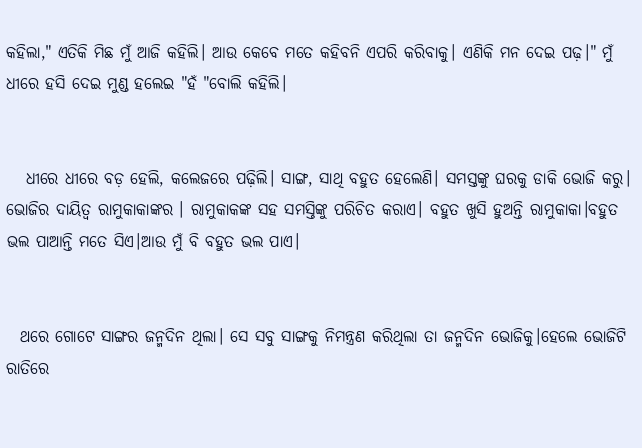କହିଲା," ଏତିକି ମିଛ ମୁଁ ଆଜି କହିଲି। ଆଉ କେବେ ମତେ କହିବନି ଏପରି କରିବାକୁ। ଏଣିକି ମନ ଦେଇ ପଢ଼।" ମୁଁ ଧୀରେ ହସି ଦେଇ ମୁଣ୍ଡ ହଲେଇ "ହଁ "ବୋଲି କହିଲି।


   ଧୀରେ ଧୀରେ ବଡ଼ ହେଲି, କଲେଜରେ ପଢ଼ିଲି। ସାଙ୍ଗ, ସାଥି ବହୁତ ହେଲେଣି। ସମସ୍ତଙ୍କୁ ଘରକୁ ଡାକି ଭୋଜି କରୁ। ଭୋଜିର ଦାୟିତ୍ୱ ରାମୁକାକାଙ୍କର । ରାମୁକାକଙ୍କ ସହ ସମସ୍ତିଙ୍କୁ ପରିଚିତ କରାଏ। ବହୁତ ଖୁସି ହୁଅନ୍ତି ରାମୁକାକା।ବହୁତ ଭଲ ପାଆନ୍ତି ମତେ ସିଏ।ଆଉ ମୁଁ ବି ବହୁତ ଭଲ ପାଏ।


  ଥରେ ଗୋଟେ ସାଙ୍ଗର ଜନ୍ମଦିନ ଥିଲା। ସେ ସବୁ ସାଙ୍ଗକୁ ନିମନ୍ତ୍ରଣ କରିଥିଲା ତା ଜନ୍ମଦିନ ଭୋଜିକୁ।ହେଲେ ଭୋଜିଟି ରାତିରେ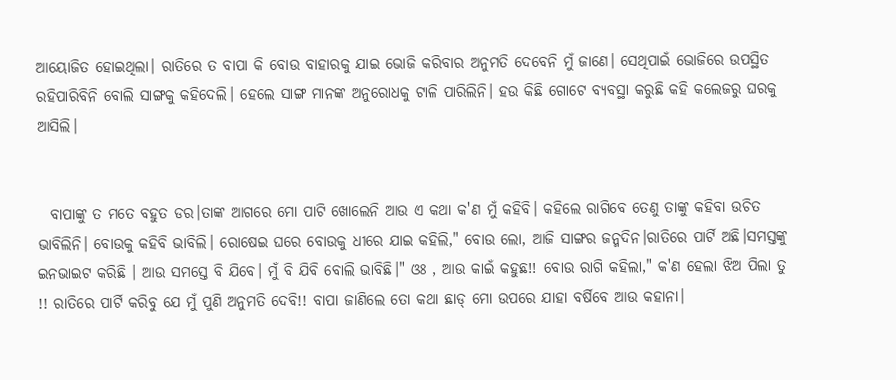ଆୟୋଜିତ ହୋଇଥିଲା। ରାତିରେ ତ ବାପା କି ବୋଉ ବାହାରକୁ ଯାଇ ଭୋଜି କରିବାର ଅନୁମତି ଦେବେନି ମୁଁ ଜାଣେ। ସେଥିପାଇଁ ଭୋଜିରେ ଉପସ୍ଥିତ ରହିପାରିବିନି ବୋଲି ସାଙ୍ଗକୁ କହିଦେଲି। ହେଲେ ସାଙ୍ଗ ମାନଙ୍କ ଅନୁରୋଧକୁ ଟାଳି ପାରିଲିନି। ହଉ କିଛି ଗୋଟେ ବ୍ୟବସ୍ଥା କରୁଛି କହି କଲେଜରୁ ଘରକୁ ଆସିଲି।


  ବାପାଙ୍କୁ ତ ମତେ ବହୁତ ଡର।ତାଙ୍କ ଆଗରେ ମୋ ପାଟି ଖୋଲେନି ଆଉ ଏ କଥା କ'ଣ ମୁଁ କହିବି। କହିଲେ ରାଗିବେ ତେଣୁ ତାଙ୍କୁ କହିବା ଉଚିତ ଭାବିଲିନି। ବୋଉକୁ କହିବି ଭାବିଲି। ରୋଷେଇ ଘରେ ବୋଉକୁ ଧୀରେ ଯାଇ କହିଲି," ବୋଉ ଲୋ, ଆଜି ସାଙ୍ଗର ଜନ୍ମଦିନ।ରାତିରେ ପାର୍ଟି ଅଛି।ସମସ୍ତଙ୍କୁ ଇନଭାଇଟ କରିଛି । ଆଉ ସମସ୍ତେ ବି ଯିବେ। ମୁଁ ବି ଯିବି ବୋଲି ଭାବିଛି।" ଓଃ , ଆଉ କାଇଁ କହୁଛ!! ବୋଉ ରାଗି କହିଲା," କ'ଣ ହେଲା ଝିଅ ପିଲା ତୁ !! ରାତିରେ ପାର୍ଟି କରିବୁ ଯେ ମୁଁ ପୁଣି ଅନୁମତି ଦେବି!! ବାପା ଜାଣିଲେ ତୋ କଥା ଛାଡ୍ ମୋ ଉପରେ ଯାହା ବର୍ଷିବେ ଆଉ କହାନା।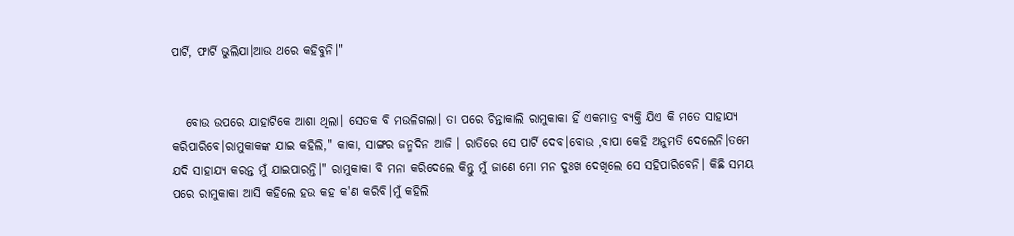ପାର୍ଟି, ଫାର୍ଟି ଭୁଲିଯା।ଆଉ ଥରେ କହିବୁନି।"


   ବୋଉ ଉପରେ ଯାହାଟିକେ ଆଶା ଥିଲା। ସେତକ ବି ମଉଳିଗଲା। ତା ପରେ ଚିନ୍ତାକାଲି ରାମୁକାକା ହିଁ ଏକମାତ୍ର ବ୍ୟକ୍ତି ଯିଏ କି ମତେ ସାହାଯ୍ୟ କରିପାରିବେ।ରାମୁକାକଙ୍କ ଯାଇ କହିଲି," କାକା, ସାଙ୍ଗର ଜନ୍ମଦିନ ଆଜି । ରାତିରେ ସେ ପାର୍ଟି ଦେବ।ବୋଉ ,ବାପା କେହି ଅନୁମତି ଦେଲେନି।ତମେ ଯଦି ସାହାଯ୍ୟ କରନ୍ତ ମୁଁ ଯାଇପାରନ୍ତି।" ରାମୁକାକା ବି ମନା କରିଦେଲେ କିନ୍ତୁ ମୁଁ ଜାଣେ ମୋ ମନ ଦୁଃଖ ଦେଖିଲେ ସେ ସହିପାରିବେନି। କିଛି ସମୟ ପରେ ରାମୁକାକା ଆସି କହିଲେ ହଉ କହ କ'ଣ କରିବି।ମୁଁ କହିଲି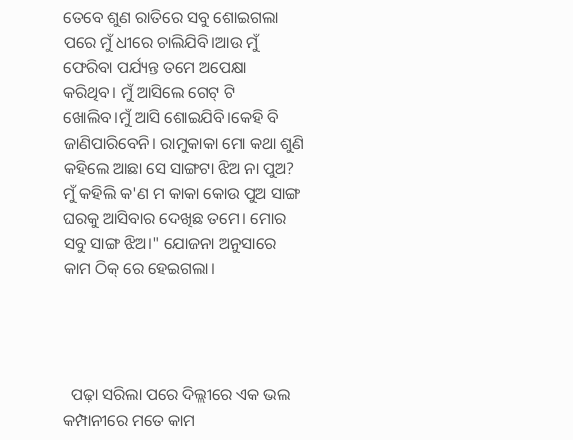ତେବେ ଶୁଣ ରାତିରେ ସବୁ ଶୋଇଗଲା ପରେ ମୁଁ ଧୀରେ ଚାଲିଯିବି।ଆଉ ମୁଁ ଫେରିବା ପର୍ଯ୍ୟନ୍ତ ତମେ ଅପେକ୍ଷା କରିଥିବ। ମୁଁ ଆସିଲେ ଗେଟ୍ ଟି ଖୋଲିବ।ମୁଁ ଆସି ଶୋଇଯିବି।କେହି ବି ଜାଣିପାରିବେନି। ରାମୁକାକା ମୋ କଥା ଶୁଣି କହିଲେ ଆଛା ସେ ସାଙ୍ଗଟା ଝିଅ ନା ପୁଅ? ମୁଁ କହିଲି କ'ଣ ମ କାକା କୋଉ ପୁଅ ସାଙ୍ଗ ଘରକୁ ଆସିବାର ଦେଖିଛ ତମେ। ମୋର ସବୁ ସାଙ୍ଗ ଝିଅ।" ଯୋଜନା ଅନୁସାରେ କାମ ଠିକ୍ ରେ ହେଇଗଲା।




  ପଢ଼ା ସରିଲା ପରେ ଦିଲ୍ଲୀରେ ଏକ ଭଲ କମ୍ପାନୀରେ ମତେ କାମ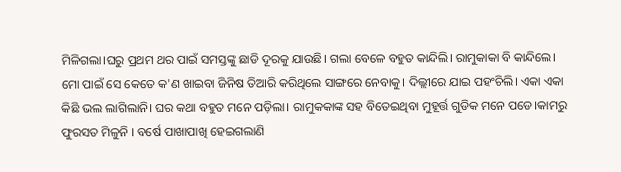ମିଳିଗଲା।ଘରୁ ପ୍ରଥମ ଥର ପାଇଁ ସମସ୍ତଙ୍କୁ ଛାଡି ଦୂରକୁ ଯାଉଛି। ଗଲା ବେଳେ ବହୁତ କାନ୍ଦିଲି। ରାମୁକାକା ବି କାନ୍ଦିଲେ। ମୋ ପାଇଁ ସେ କେତେ କ'ଣ ଖାଇବା ଜିନିଷ ତିଆରି କରିଥିଲେ ସାଙ୍ଗରେ ନେବାକୁ। ଦିଲ୍ଲୀରେ ଯାଇ ପହଂଚିଲି। ଏକା ଏକା କିଛି ଭଲ ଲାଗିଲାନି। ଘର କଥା ବହୁତ ମନେ ପଡ଼ିଲା। ରାମୁକକାଙ୍କ ସହ ବିତେଇଥିବା ମୁହୂର୍ତ୍ତ ଗୁଡିକ ମନେ ପଡେ।କାମରୁ ଫୁରସତ ମିଳୁନି । ବର୍ଷେ ପାଖାପାଖି ହେଇଗଲାଣି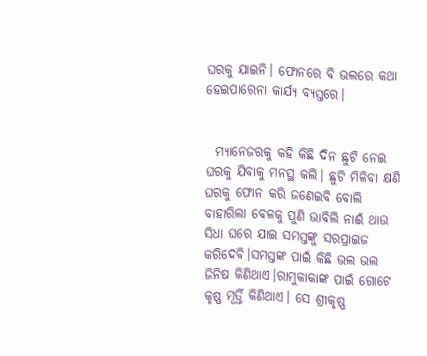ଘରକୁ ଯାଇନି। ଫୋନରେ ବି ଭଲରେ କଥା ହେଇପାରେନା କାର୍ଯ୍ୟ ବ୍ୟସ୍ତରେ।


  ମ୍ୟାନେଜରକୁ କହି କିଛି ଦିନ ଛୁଟି ନେଇ ଘରକୁ ଯିବାକୁ ମନସ୍ଥ କଲି। ଛୁଟି ମିଳିବା କ୍ଷଣି ଘରକୁ ଫୋନ କରି ଜଣେଇବି ବୋଲି ବାହାରିଲା ବେଳକୁ ପୁଣି ଭାବିଲି ନାଈଁ ଥାଉ ସିଧା ଘରେ ଯାଇ ସମସ୍ତଙ୍କୁ ସରପ୍ରାଇଜ କରିଦେବି।ସମସ୍ତଙ୍କ ପାଇଁ କିଛି ଭଲ ଭଲ ଜିନିଷ କିଣିଥାଏ।ରାମୁକାକାଙ୍କ ପାଇଁ ଗୋଟେ କୃଷ୍ଣ ମୂର୍ତ୍ତି କିଣିଥାଏ। ସେ ଶ୍ରୀକୃଷ୍ଣ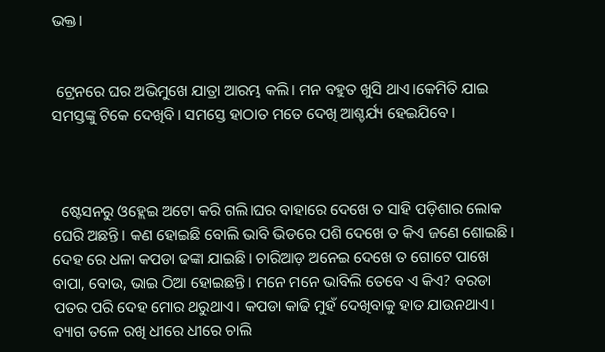ଭକ୍ତ।


 ଟ୍ରେନରେ ଘର ଅଭିମୁଖେ ଯାତ୍ରା ଆରମ୍ଭ କଲି। ମନ ବହୁତ ଖୁସି ଥାଏ।କେମିତି ଯାଇ ସମସ୍ତଙ୍କୁ ଟିକେ ଦେଖିବି। ସମସ୍ତେ ହାଠାତ ମତେ ଦେଖି ଆଶ୍ଚର୍ଯ୍ୟ ହେଇଯିବେ।



  ଷ୍ଟେସନରୁ ଓହ୍ଲେଇ ଅଟୋ କରି ଗଲି।ଘର ବାହାରେ ଦେଖେ ତ ସାହି ପଡ଼ିଶାର ଲୋକ ଘେରି ଅଛନ୍ତି। କଣ ହୋଇଛି ବୋଲି ଭାବି ଭିଡରେ ପଶି ଦେଖେ ତ କିଏ ଜଣେ ଶୋଇଛି। ଦେହ ରେ ଧଳା କପଡା ଢଙ୍କା ଯାଇଛି। ଚାରିଆଡ଼ ଅନେଇ ଦେଖେ ତ ଗୋଟେ ପାଖେ ବାପା, ବୋଉ, ଭାଇ ଠିଆ ହୋଇଛନ୍ତି। ମନେ ମନେ ଭାବିଲି ତେବେ ଏ କିଏ? ବରଡା ପତର ପରି ଦେହ ମୋର ଥରୁଥାଏ। କପଡା କାଢି ମୁହଁ ଦେଖିବାକୁ ହାତ ଯାଉନଥାଏ। ବ୍ୟାଗ ତଳେ ରଖି ଧୀରେ ଧୀରେ ଚାଲି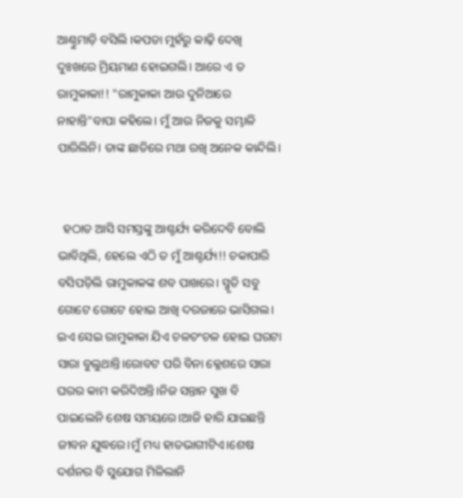ଆଣ୍ଠୁମାଡ଼ି ବସିଲି ।କପଡା ମୁହଁରୁ କାଢ଼ି ଦେଖି ଦୁଃଖରେ ମ୍ରିୟମାଣ ହୋଇଗଲି। ଆରେ ଏ ତ ରାମୁକାକା!! "ରାମୁକାକା ଆଉ ଦୁନିଆରେ ନାହାନ୍ତି"ବାପା କହିଲେ। ମୁଁ ଆଉ ନିଜକୁ ସମ୍ଭାଳି ପାରିଲିନି। ତାଙ୍କ ଛାତିରେ ମଥା ରଖି ଅନେକ କାନ୍ଦିଲି।


  ହଠାତ ଆସି ସମସ୍ତଙ୍କୁ ଆଶ୍ଚର୍ଯ୍ୟ କରିଦେବି ବୋଲି ଭାବିଥିଲି, ହେଲେ ଏଠି ତ ମୁଁ ଆଶ୍ଚର୍ଯ୍ୟ!! ଚକାପାରି ବସିପଡ଼ିଲି ରାମୁକାକଙ୍କ ଶବ ପାଖରେ। ସ୍ମୃତି ସବୁ ଗୋଟେ ଗୋଟେ ହୋଇ ଆଖି ଦରଜାରେ ଭାସିଗଲ। ଇଏ ସେଇ ରାମୁକାକା ଯିଏ ଚଳଚଂଚଳ ହୋଇ ଘରଟା ସାରା ବୁଲୁଥାନ୍ତି।ରୋବଟ ପରି ବିନା କ୍ଳେଶରେ ସାରା ଘରର କାମ କରିଦିଅନ୍ତି।ନିଜ ସନ୍ତାନ ସୁଖ ବି ପାଇଲେନି ଶେଷ ସମୟରେ।ଆଜି ହାରି ଯାଇଛନ୍ତି ଜୀବନ ଯୁଦ୍ଧରେ।ମୁଁ ମଧ୍ୟ ହାତଭାଗୀଟିଏ।ଶେଷ ଦର୍ଶନର ବି ସୁଯୋଗ ମିଳିଲାନି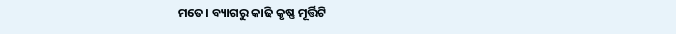ମତେ। ବ୍ୟାଗରୁ କାଢି କୃଷ୍ଣ ମୂର୍ତ୍ତିଟି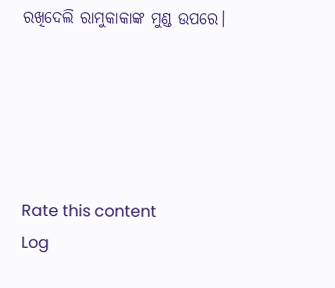ରଖିଦେଲି ରାମୁକାକାଙ୍କ ମୁଣ୍ଡ ଉପରେ।





Rate this content
Log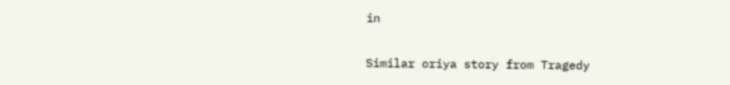in

Similar oriya story from Tragedy